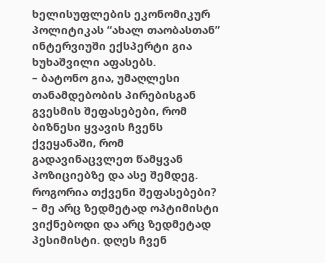ხელისუფლების ეკონომიკურ პოლიტიკას “ახალ თაობასთან” ინტერვიუში ექსპერტი გია ხუხაშვილი აფასებს.
– ბატონო გია, უმაღლესი თანამდებობის პირებისგან გვესმის შეფასებები, რომ ბიზნესი ყვავის ჩვენს ქვეყანაში, რომ გადავინაცვლეთ წამყვან პოზიციებზე და ასე შემდეგ. როგორია თქვენი შეფასებები?
– მე არც ზედმეტად ოპტიმისტი ვიქნებოდი და არც ზედმეტად პესიმისტი. დღეს ჩვენ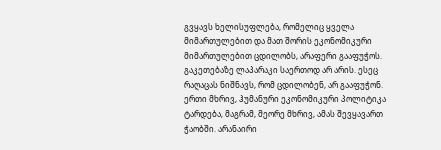გვყავს ხელისუფლება, რომელიც ყველა მიმართულებით და მათ შორის ეკონომიკური მიმართულებით ცდილობს, არაფერი გააფუჭოს. გაკეთებაზე ლაპარაკი საერთოდ არ არის. ესეც რაღაცას ნიშნავს, რომ ცდილობენ, არ გააფუჭონ. ერთი მხრივ, ჰუმანური ეკონომიკური პოლიტიკა ტარდება, მაგრამ, მეორე მხრივ, ამას შევყავართ ჭაობში. არანაირი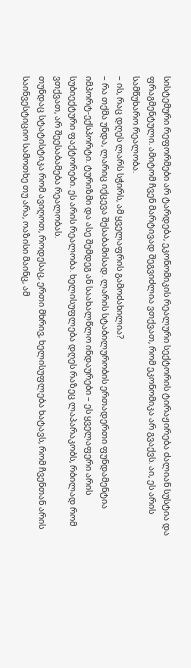სისტემური რეფორმები არ ტარდება, ეკონომიკის რეალური სექტორის ტირაჟირება ძალიან სუსტია და ფრაგმენტული. ამიტომ ჩვენ მარტივად შეგვიძლია ვთქვათ, რომ ეკონომიკა არ გვაქვს. აი, ეს არის სამწუხარო რეალობა.
– ის, რაც დღეს ლარს სჭირს, ამ ყველაფრის გამოძახილია?
– რა თქმა უნდა, ლარიც იქცევა შესაბამისად. ლარის სტაბილურობის ერთადერთი ფუნდამენტია იმპორტ-ექსპორტი. ტურიზმი და ასე შემდეგ ან საახალწლო ინდაურები – ეს ყველაფერი არის სუბიექტური ფაქტორები. ეს არის რეალობა. ხელისუფლება დღეს რაზეც ლაპარაკობს, რბილად რომ ვთქვათ, არ შეესაბამება რეალობას.
თუნდაც სტატისტიკა რომ ავიღოთ, როდესაც, ერთი მხრივ, ხელისუფლება ხატავს, რომ ჩვენთან არის საინვესტიციო სამოთხე თუ არა, ოაზისი მაინც, ამ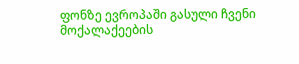ფონზე ევროპაში გასული ჩვენი მოქალაქეების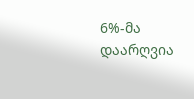6%-მა დაარღვია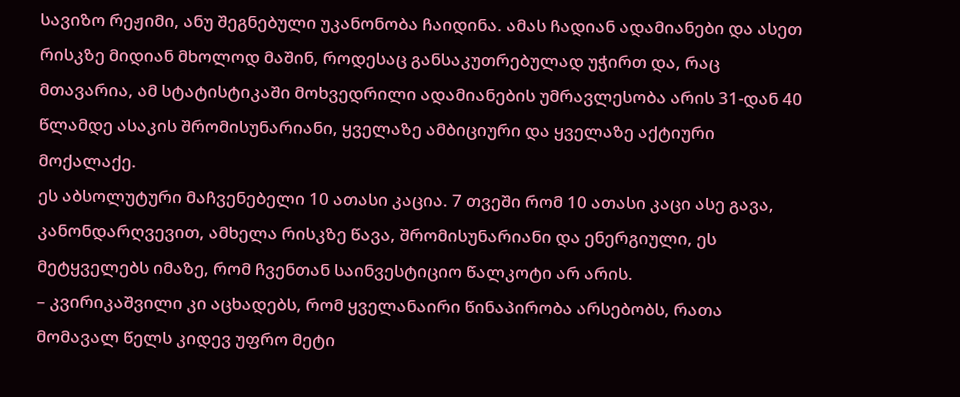სავიზო რეჟიმი, ანუ შეგნებული უკანონობა ჩაიდინა. ამას ჩადიან ადამიანები და ასეთ რისკზე მიდიან მხოლოდ მაშინ, როდესაც განსაკუთრებულად უჭირთ და, რაც მთავარია, ამ სტატისტიკაში მოხვედრილი ადამიანების უმრავლესობა არის 31-დან 40 წლამდე ასაკის შრომისუნარიანი, ყველაზე ამბიციური და ყველაზე აქტიური მოქალაქე.
ეს აბსოლუტური მაჩვენებელი 10 ათასი კაცია. 7 თვეში რომ 10 ათასი კაცი ასე გავა, კანონდარღვევით, ამხელა რისკზე წავა, შრომისუნარიანი და ენერგიული, ეს მეტყველებს იმაზე, რომ ჩვენთან საინვესტიციო წალკოტი არ არის.
– კვირიკაშვილი კი აცხადებს, რომ ყველანაირი წინაპირობა არსებობს, რათა მომავალ წელს კიდევ უფრო მეტი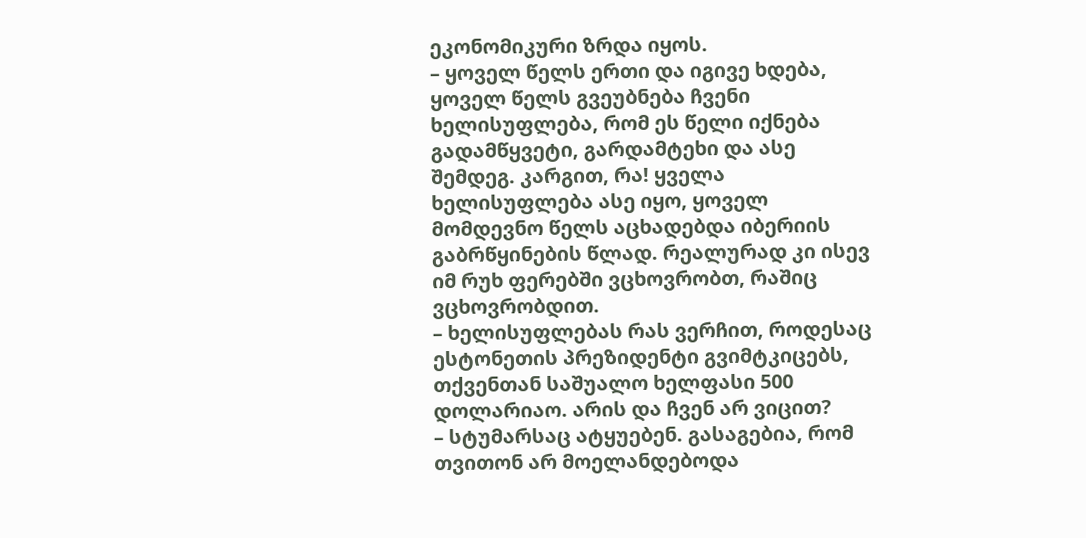ეკონომიკური ზრდა იყოს.
– ყოველ წელს ერთი და იგივე ხდება, ყოველ წელს გვეუბნება ჩვენი ხელისუფლება, რომ ეს წელი იქნება გადამწყვეტი, გარდამტეხი და ასე შემდეგ. კარგით, რა! ყველა ხელისუფლება ასე იყო, ყოველ მომდევნო წელს აცხადებდა იბერიის გაბრწყინების წლად. რეალურად კი ისევ იმ რუხ ფერებში ვცხოვრობთ, რაშიც ვცხოვრობდით.
– ხელისუფლებას რას ვერჩით, როდესაც ესტონეთის პრეზიდენტი გვიმტკიცებს, თქვენთან საშუალო ხელფასი 500 დოლარიაო. არის და ჩვენ არ ვიცით?
– სტუმარსაც ატყუებენ. გასაგებია, რომ თვითონ არ მოელანდებოდა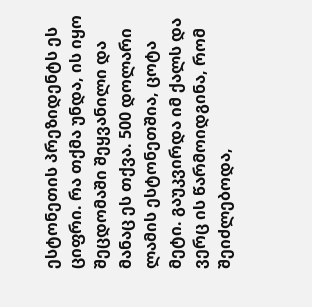ესტონეთის პრეზიდენტს ეს ციფრი. რა თქმა უნდა, ის იყო შეცდომაში შეყვანილი და მანაც ეს თქვა. 500 დოლარი ლამის ესტონეთშია, ცოტა მეტი. გაუკვირდა იმ ქალს და ვერც ის წარმოიდგინა, რომ შეიძლებოდა,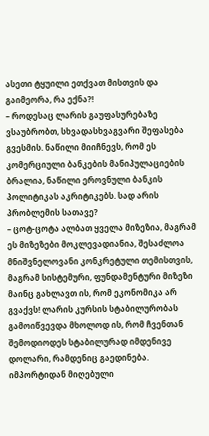ასეთი ტყუილი ეთქვათ მისთვის და გაიმეორა, რა ექნა?!
– როდესაც ლარის გაუფასურებაზე ვსაუბრობთ, სხვადასხვაგვარი შეფასება გვესმის. ნაწილი მიიჩნევს, რომ ეს კომერციული ბანკების მანიპულაციების ბრალია, ნაწილი ეროვნული ბანკის პოლიტიკას აკრიტიკებს. სად არის პრობლემის სათავე?
– ცოტ-ცოტა ალბათ ყველა მიზეზია, მაგრამ ეს მიზეზები მოკლევადიანია, შესაძლოა მნიშვნელოვანი კონკრეტული თემისთვის, მაგრამ სისტემური, ფუნდამენტური მიზეზი მაინც გახლავთ ის, რომ ეკონომიკა არ გვაქვს! ლარის კურსის სტაბილურობას გამოიწვევდა მხოლოდ ის, რომ ჩვენთან შემოდიოდეს სტაბილურად იმდენივე დოლარი, რამდენიც გაედინება. იმპორტიდან მიღებული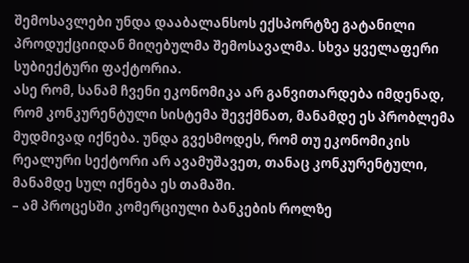შემოსავლები უნდა დააბალანსოს ექსპორტზე გატანილი პროდუქციიდან მიღებულმა შემოსავალმა. სხვა ყველაფერი სუბიექტური ფაქტორია.
ასე რომ, სანამ ჩვენი ეკონომიკა არ განვითარდება იმდენად, რომ კონკურენტული სისტემა შევქმნათ, მანამდე ეს პრობლემა მუდმივად იქნება. უნდა გვესმოდეს, რომ თუ ეკონომიკის რეალური სექტორი არ ავამუშავეთ, თანაც კონკურენტული, მანამდე სულ იქნება ეს თამაში.
– ამ პროცესში კომერციული ბანკების როლზე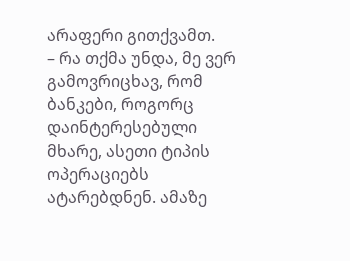არაფერი გითქვამთ.
– რა თქმა უნდა, მე ვერ გამოვრიცხავ, რომ ბანკები, როგორც დაინტერესებული მხარე, ასეთი ტიპის ოპერაციებს ატარებდნენ. ამაზე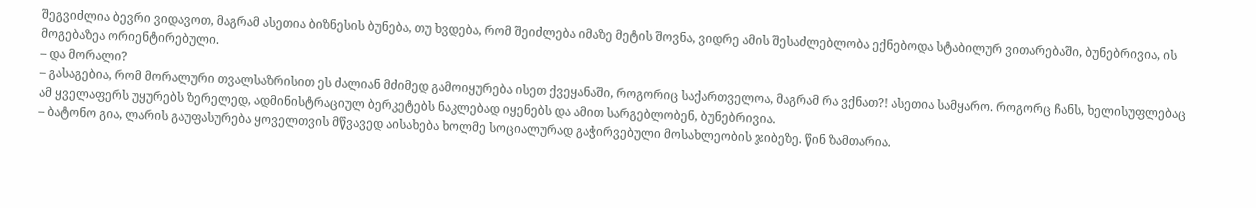შეგვიძლია ბევრი ვიდავოთ, მაგრამ ასეთია ბიზნესის ბუნება, თუ ხვდება, რომ შეიძლება იმაზე მეტის შოვნა, ვიდრე ამის შესაძლებლობა ექნებოდა სტაბილურ ვითარებაში, ბუნებრივია, ის მოგებაზეა ორიენტირებული.
– და მორალი?
– გასაგებია, რომ მორალური თვალსაზრისით ეს ძალიან მძიმედ გამოიყურება ისეთ ქვეყანაში, როგორიც საქართველოა, მაგრამ რა ვქნათ?! ასეთია სამყარო. როგორც ჩანს, ხელისუფლებაც ამ ყველაფერს უყურებს ზერელედ, ადმინისტრაციულ ბერკეტებს ნაკლებად იყენებს და ამით სარგებლობენ, ბუნებრივია.
– ბატონო გია, ლარის გაუფასურება ყოველთვის მწვავედ აისახება ხოლმე სოციალურად გაჭირვებული მოსახლეობის ჯიბეზე. წინ ზამთარია.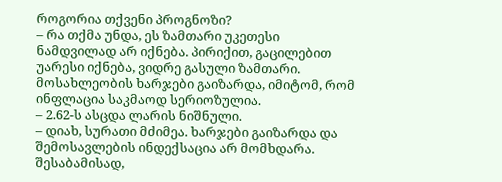როგორია თქვენი პროგნოზი?
– რა თქმა უნდა, ეს ზამთარი უკეთესი ნამდვილად არ იქნება. პირიქით, გაცილებით უარესი იქნება, ვიდრე გასული ზამთარი. მოსახლეობის ხარჯები გაიზარდა, იმიტომ, რომ ინფლაცია საკმაოდ სერიოზულია.
– 2.62-ს ასცდა ლარის ნიშნული.
– დიახ, სურათი მძიმეა. ხარჯები გაიზარდა და შემოსავლების ინდექსაცია არ მომხდარა. შესაბამისად,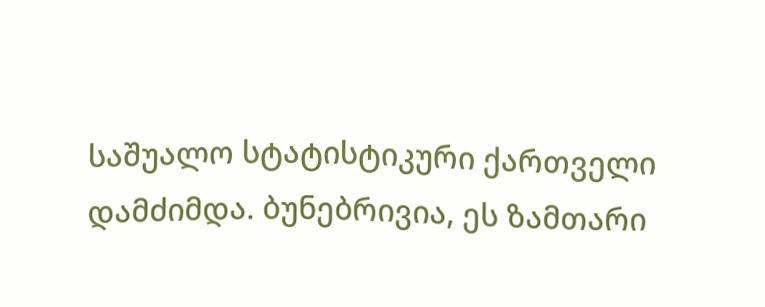საშუალო სტატისტიკური ქართველი დამძიმდა. ბუნებრივია, ეს ზამთარი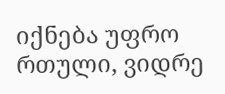იქნება უფრო რთული, ვიდრე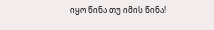იყო წინა თუ იმის წინა!